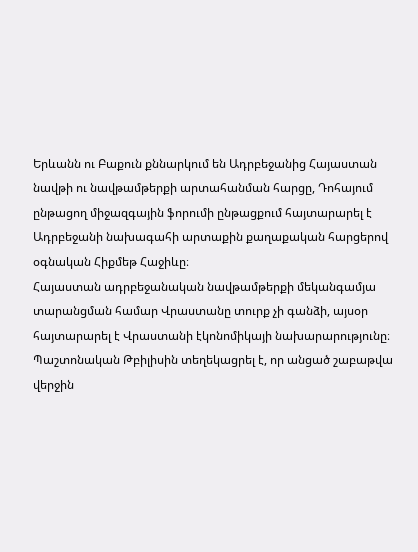Երևանն ու Բաքուն քննարկում են Ադրբեջանից Հայաստան նավթի ու նավթամթերքի արտահանման հարցը, Դոհայում ընթացող միջազգային ֆորումի ընթացքում հայտարարել է Ադրբեջանի նախագահի արտաքին քաղաքական հարցերով օգնական Հիքմեթ Հաջիևը։
Հայաստան ադրբեջանական նավթամթերքի մեկանգամյա տարանցման համար Վրաստանը տուրք չի գանձի, այսօր հայտարարել է Վրաստանի էկոնոմիկայի նախարարությունը։
Պաշտոնական Թբիլիսին տեղեկացրել է, որ անցած շաբաթվա վերջին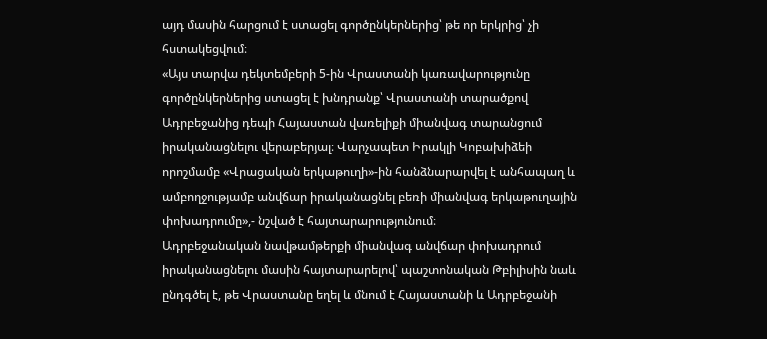այդ մասին հարցում է ստացել գործընկերներից՝ թե որ երկրից՝ չի հստակեցվում։
«Այս տարվա դեկտեմբերի 5-ին Վրաստանի կառավարությունը գործընկերներից ստացել է խնդրանք՝ Վրաստանի տարածքով Ադրբեջանից դեպի Հայաստան վառելիքի միանվագ տարանցում իրականացնելու վերաբերյալ։ Վարչապետ Իրակլի Կոբախիձեի որոշմամբ «Վրացական երկաթուղի»-ին հանձնարարվել է անհապաղ և ամբողջությամբ անվճար իրականացնել բեռի միանվագ երկաթուղային փոխադրումը»,- նշված է հայտարարությունում։
Ադրբեջանական նավթամթերքի միանվագ անվճար փոխադրում իրականացնելու մասին հայտարարելով՝ պաշտոնական Թբիլիսին նաև ընդգծել է, թե Վրաստանը եղել և մնում է Հայաստանի և Ադրբեջանի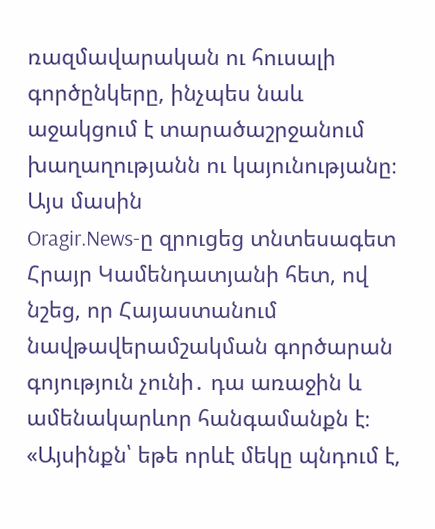ռազմավարական ու հուսալի գործընկերը, ինչպես նաև աջակցում է տարածաշրջանում խաղաղությանն ու կայունությանը։
Այս մասին
Oragir.News-ը զրուցեց տնտեսագետ Հրայր Կամենդատյանի հետ, ով նշեց, որ Հայաստանում նավթավերամշակման գործարան գոյություն չունի․ դա առաջին և ամենակարևոր հանգամանքն է։
«Այսինքն՝ եթե որևէ մեկը պնդում է,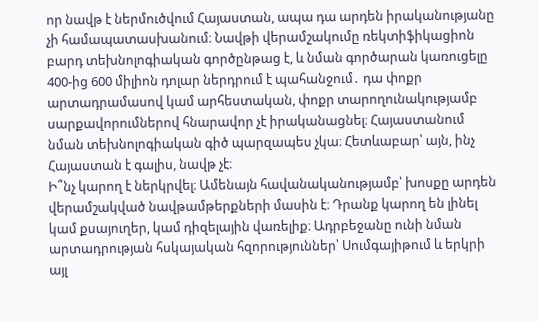որ նավթ է ներմուծվում Հայաստան, ապա դա արդեն իրականությանը չի համապատասխանում։ Նավթի վերամշակումը ռեկտիֆիկացիոն բարդ տեխնոլոգիական գործընթաց է, և նման գործարան կառուցելը 400-ից 600 միլիոն դոլար ներդրում է պահանջում․ դա փոքր արտադրամասով կամ արհեստական, փոքր տարողունակությամբ սարքավորումներով հնարավոր չէ իրականացնել։ Հայաստանում նման տեխնոլոգիական գիծ պարզապես չկա։ Հետևաբար՝ այն, ինչ Հայաստան է գալիս, նավթ չէ։
Ի՞նչ կարող է ներկրվել։ Ամենայն հավանականությամբ՝ խոսքը արդեն վերամշակված նավթամթերքների մասին է։ Դրանք կարող են լինել կամ քսայուղեր, կամ դիզելային վառելիք։ Ադրբեջանը ունի նման արտադրության հսկայական հզորություններ՝ Սումգայիթում և երկրի այլ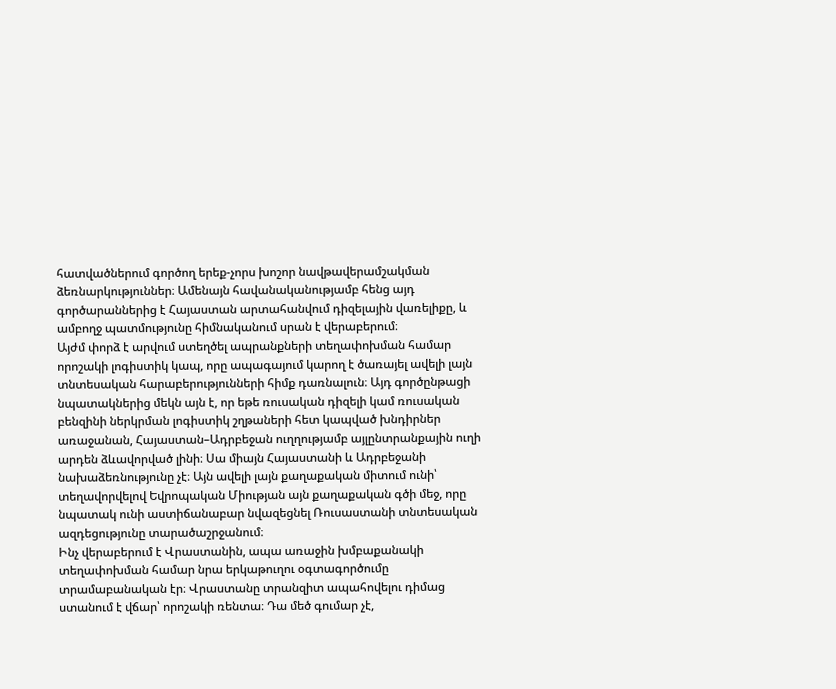հատվածներում գործող երեք-չորս խոշոր նավթավերամշակման ձեռնարկություններ։ Ամենայն հավանականությամբ հենց այդ գործարաններից է Հայաստան արտահանվում դիզելային վառելիքը, և ամբողջ պատմությունը հիմնականում սրան է վերաբերում։
Այժմ փորձ է արվում ստեղծել ապրանքների տեղափոխման համար որոշակի լոգիստիկ կապ, որը ապագայում կարող է ծառայել ավելի լայն տնտեսական հարաբերությունների հիմք դառնալուն։ Այդ գործընթացի նպատակներից մեկն այն է, որ եթե ռուսական դիզելի կամ ռուսական բենզինի ներկրման լոգիստիկ շղթաների հետ կապված խնդիրներ առաջանան, Հայաստան–Ադրբեջան ուղղությամբ այլընտրանքային ուղի արդեն ձևավորված լինի։ Սա միայն Հայաստանի և Ադրբեջանի նախաձեռնությունը չէ։ Այն ավելի լայն քաղաքական միտում ունի՝ տեղավորվելով Եվրոպական Միության այն քաղաքական գծի մեջ, որը նպատակ ունի աստիճանաբար նվազեցնել Ռուսաստանի տնտեսական ազդեցությունը տարածաշրջանում։
Ինչ վերաբերում է Վրաստանին, ապա առաջին խմբաքանակի տեղափոխման համար նրա երկաթուղու օգտագործումը տրամաբանական էր։ Վրաստանը տրանզիտ ապահովելու դիմաց ստանում է վճար՝ որոշակի ռենտա։ Դա մեծ գումար չէ,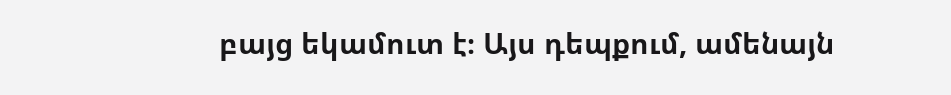բայց եկամուտ է։ Այս դեպքում, ամենայն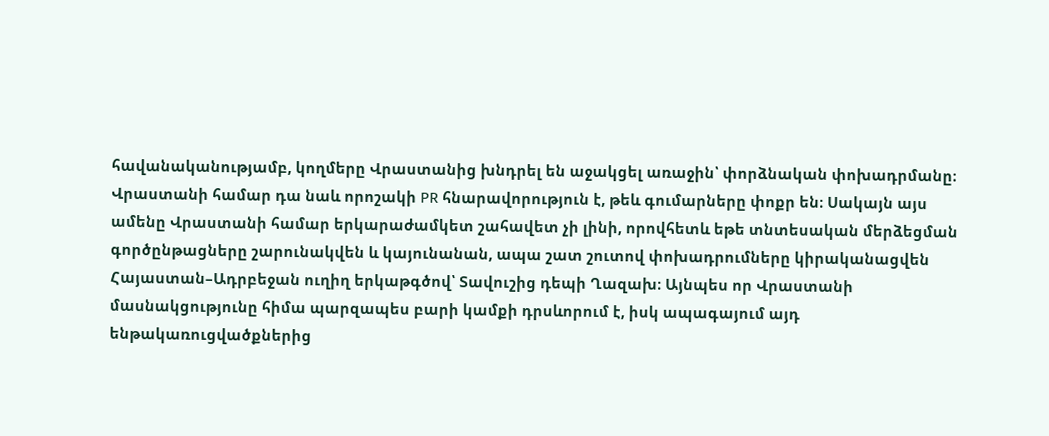հավանականությամբ, կողմերը Վրաստանից խնդրել են աջակցել առաջին՝ փորձնական փոխադրմանը։ Վրաստանի համար դա նաև որոշակի PR հնարավորություն է, թեև գումարները փոքր են։ Սակայն այս ամենը Վրաստանի համար երկարաժամկետ շահավետ չի լինի, որովհետև եթե տնտեսական մերձեցման գործընթացները շարունակվեն և կայունանան, ապա շատ շուտով փոխադրումները կիրականացվեն Հայաստան–Ադրբեջան ուղիղ երկաթգծով՝ Տավուշից դեպի Ղազախ։ Այնպես որ Վրաստանի մասնակցությունը հիմա պարզապես բարի կամքի դրսևորում է, իսկ ապագայում այդ ենթակառուցվածքներից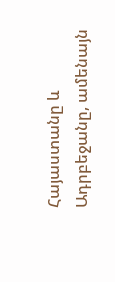Հայաստանը և Ադրբեջանը, ամենայն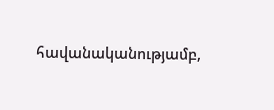հավանականությամբ,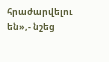հրաժարվելու են»,- նշեց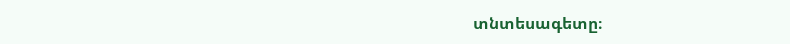տնտեսագետը։